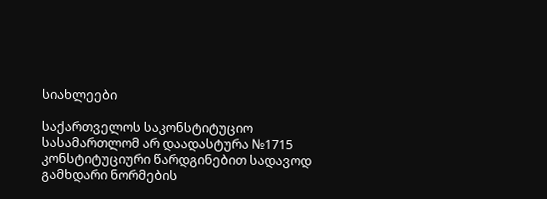სიახლეები

საქართველოს საკონსტიტუციო სასამართლომ არ დაადასტურა №1715 კონსტიტუციური წარდგინებით სადავოდ გამხდარი ნორმების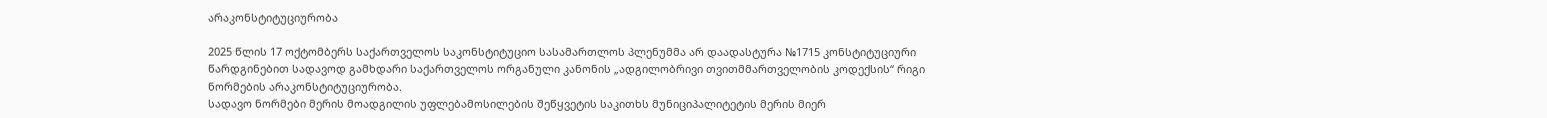არაკონსტიტუციურობა

2025 წლის 17 ოქტომბერს საქართველოს საკონსტიტუციო სასამართლოს პლენუმმა არ დაადასტურა №1715 კონსტიტუციური წარდგინებით სადავოდ გამხდარი საქართველოს ორგანული კანონის „ადგილობრივი თვითმმართველობის კოდექსის“ რიგი ნორმების არაკონსტიტუციურობა.
სადავო ნორმები მერის მოადგილის უფლებამოსილების შეწყვეტის საკითხს მუნიციპალიტეტის მერის მიერ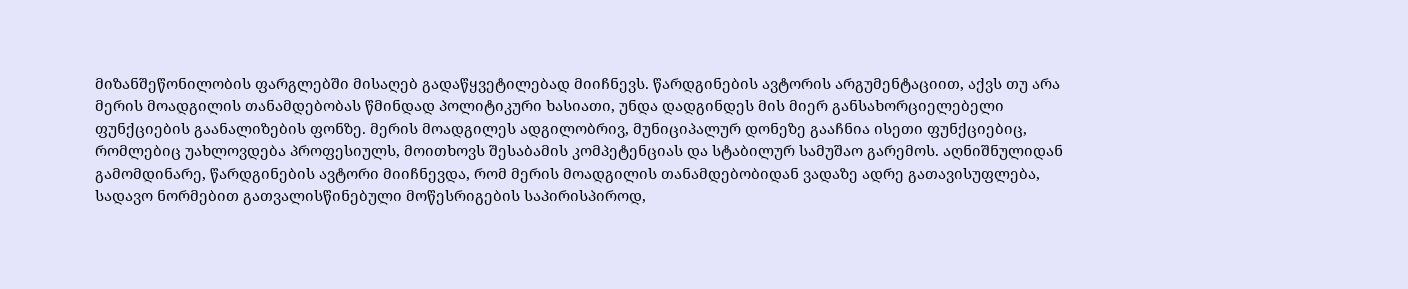მიზანშეწონილობის ფარგლებში მისაღებ გადაწყვეტილებად მიიჩნევს. წარდგინების ავტორის არგუმენტაციით, აქვს თუ არა მერის მოადგილის თანამდებობას წმინდად პოლიტიკური ხასიათი, უნდა დადგინდეს მის მიერ განსახორციელებელი ფუნქციების გაანალიზების ფონზე. მერის მოადგილეს ადგილობრივ, მუნიციპალურ დონეზე გააჩნია ისეთი ფუნქციებიც, რომლებიც უახლოვდება პროფესიულს, მოითხოვს შესაბამის კომპეტენციას და სტაბილურ სამუშაო გარემოს. აღნიშნულიდან გამომდინარე, წარდგინების ავტორი მიიჩნევდა, რომ მერის მოადგილის თანამდებობიდან ვადაზე ადრე გათავისუფლება, სადავო ნორმებით გათვალისწინებული მოწესრიგების საპირისპიროდ,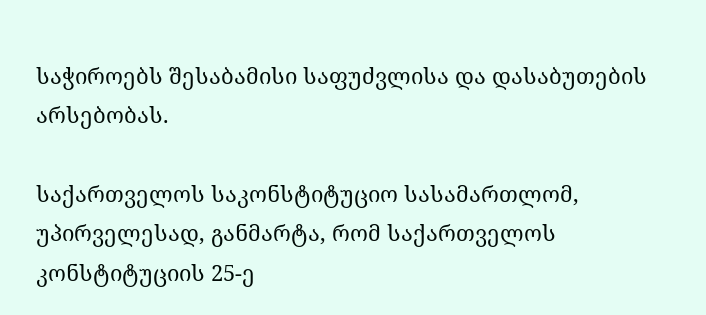საჭიროებს შესაბამისი საფუძვლისა და დასაბუთების არსებობას.

საქართველოს საკონსტიტუციო სასამართლომ, უპირველესად, განმარტა, რომ საქართველოს კონსტიტუციის 25-ე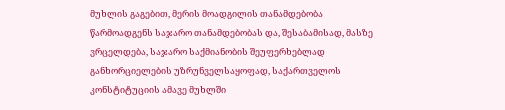მუხლის გაგებით, მერის მოადგილის თანამდებობა წარმოადგენს საჯარო თანამდებობას და, შესაბამისად, მასზე ვრცელდება, საჯარო საქმიანობის შეუფერხებლად განხორციელების უზრუნველსაყოფად, საქართველოს კონსტიტუციის ამავე მუხლში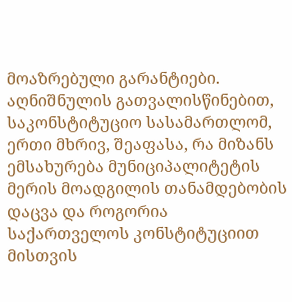მოაზრებული გარანტიები. აღნიშნულის გათვალისწინებით, საკონსტიტუციო სასამართლომ, ერთი მხრივ, შეაფასა, რა მიზანს ემსახურება მუნიციპალიტეტის მერის მოადგილის თანამდებობის დაცვა და როგორია საქართველოს კონსტიტუციით მისთვის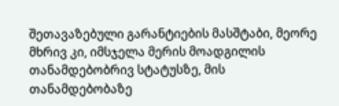შეთავაზებული გარანტიების მასშტაბი, მეორე მხრივ კი, იმსჯელა მერის მოადგილის თანამდებობრივ სტატუსზე, მის თანამდებობაზე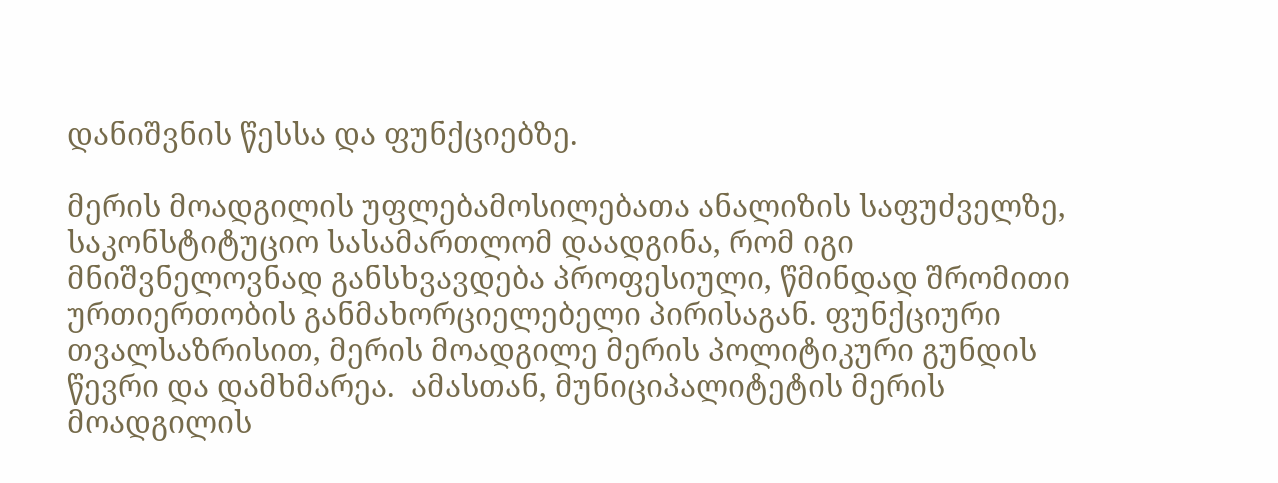დანიშვნის წესსა და ფუნქციებზე.

მერის მოადგილის უფლებამოსილებათა ანალიზის საფუძველზე, საკონსტიტუციო სასამართლომ დაადგინა, რომ იგი მნიშვნელოვნად განსხვავდება პროფესიული, წმინდად შრომითი ურთიერთობის განმახორციელებელი პირისაგან. ფუნქციური თვალსაზრისით, მერის მოადგილე მერის პოლიტიკური გუნდის წევრი და დამხმარეა.  ამასთან, მუნიციპალიტეტის მერის მოადგილის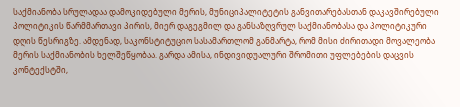საქმიანობა სრულადაა დამოკიდებული მერის, მუნიციპალიტეტის განვითარებასთან დაკავშირებული პოლიტიკის წარმმართავი პირის, მიერ დაგეგმილ და განსაზღვრულ საქმიანობასა და პოლიტიკური დღის წესრიგზე. ამდენად, საკონსტიტუციო სასამართლომ განმარტა, რომ მისი ძირითადი მოვალეობა მერის საქმიანობის ხელშეწყობაა. გარდა ამისა, ინდივიდუალური შრომითი უფლებების დაცვის კონტექსტში,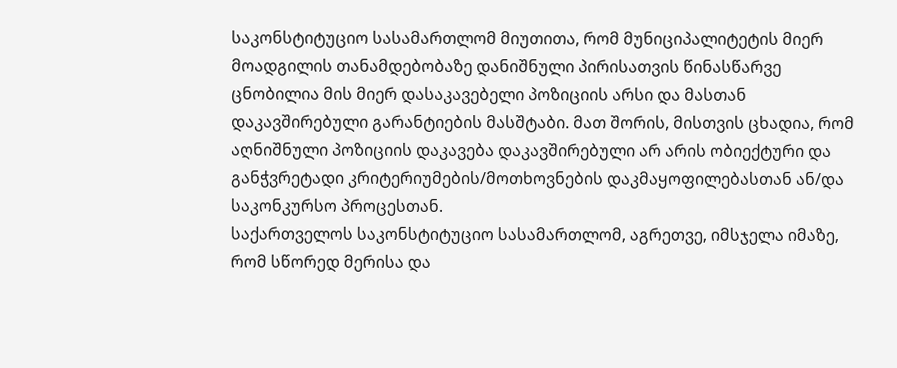საკონსტიტუციო სასამართლომ მიუთითა, რომ მუნიციპალიტეტის მიერ მოადგილის თანამდებობაზე დანიშნული პირისათვის წინასწარვე ცნობილია მის მიერ დასაკავებელი პოზიციის არსი და მასთან დაკავშირებული გარანტიების მასშტაბი. მათ შორის, მისთვის ცხადია, რომ აღნიშნული პოზიციის დაკავება დაკავშირებული არ არის ობიექტური და განჭვრეტადი კრიტერიუმების/მოთხოვნების დაკმაყოფილებასთან ან/და საკონკურსო პროცესთან.
საქართველოს საკონსტიტუციო სასამართლომ, აგრეთვე, იმსჯელა იმაზე, რომ სწორედ მერისა და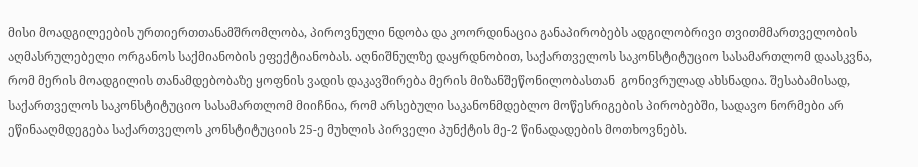მისი მოადგილეების ურთიერთთანამშრომლობა, პიროვნული ნდობა და კოორდინაცია განაპირობებს ადგილობრივი თვითმმართველობის აღმასრულებელი ორგანოს საქმიანობის ეფექტიანობას. აღნიშნულზე დაყრდნობით, საქართველოს საკონსტიტუციო სასამართლომ დაასკვნა, რომ მერის მოადგილის თანამდებობაზე ყოფნის ვადის დაკავშირება მერის მიზანშეწონილობასთან  გონივრულად ახსნადია. შესაბამისად, საქართველოს საკონსტიტუციო სასამართლომ მიიჩნია, რომ არსებული საკანონმდებლო მოწესრიგების პირობებში, სადავო ნორმები არ ეწინააღმდეგება საქართველოს კონსტიტუციის 25-ე მუხლის პირველი პუნქტის მე-2 წინადადების მოთხოვნებს.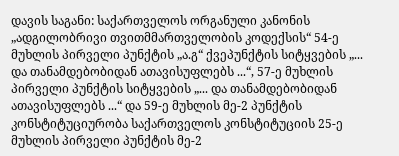დავის საგანი: საქართველოს ორგანული კანონის „ადგილობრივი თვითმმართველობის კოდექსის“ 54-ე მუხლის პირველი პუნქტის „ა.გ“ ქვეპუნქტის სიტყვების „... და თანამდებობიდან ათავისუფლებს ...“, 57-ე მუხლის პირველი პუნქტის სიტყვების „... და თანამდებობიდან ათავისუფლებს ...“ და 59-ე მუხლის მე-2 პუნქტის კონსტიტუციურობა საქართველოს კონსტიტუციის 25-ე მუხლის პირველი პუნქტის მე-2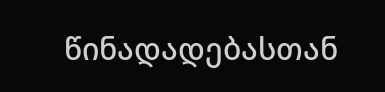წინადადებასთან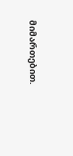მიმართებით.